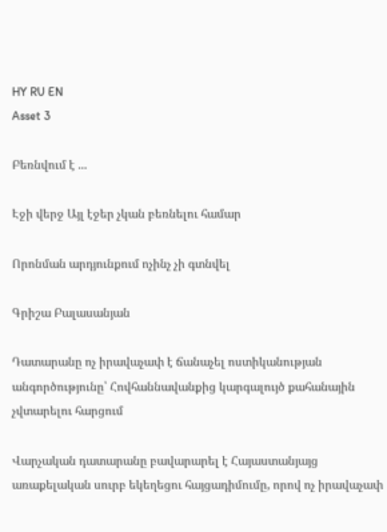HY RU EN
Asset 3

Բեռնվում է ...

Էջի վերջ Այլ էջեր չկան բեռնելու համար

Որոնման արդյունքում ոչինչ չի գտնվել

Գրիշա Բալասանյան

Դատարանը ոչ իրավաչափ է ճանաչել ոստիկանության անգործությունը՝ Հովհաննավանքից կարգալույծ քահանային չվտարելու հարցում

Վարչական դատարանը բավարարել է Հայաստանյայց առաքելական սուրբ եկեղեցու հայցադիմումը, որով ոչ իրավաչափ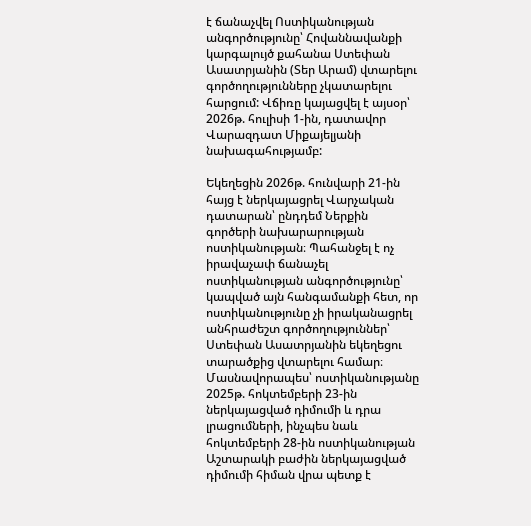է ճանաչվել Ոստիկանության անգործությունը՝ Հովաննավանքի կարգալույծ քահանա Ստեփան Ասատրյանին (Տեր Արամ) վտարելու գործողությունները չկատարելու հարցում: Վճիռը կայացվել է այսօր՝ 2026թ. հուլիսի 1-ին, դատավոր Վարազդատ Միքայելյանի նախագահությամբ:

Եկեղեցին 2026թ. հունվարի 21-ին հայց է ներկայացրել Վարչական դատարան՝ ընդդեմ Ներքին գործերի նախարարության ոստիկանության։ Պահանջել է ոչ իրավաչափ ճանաչել ոստիկանության անգործությունը՝ կապված այն հանգամանքի հետ, որ ոստիկանությունը չի իրականացրել անհրաժեշտ գործողություններ՝ Ստեփան Ասատրյանին եկեղեցու տարածքից վտարելու համար։ Մասնավորապես՝ ոստիկանությանը 2025թ. հոկտեմբերի 23-ին ներկայացված դիմումի և դրա լրացումների, ինչպես նաև հոկտեմբերի 28-ին ոստիկանության Աշտարակի բաժին ներկայացված դիմումի հիման վրա պետք է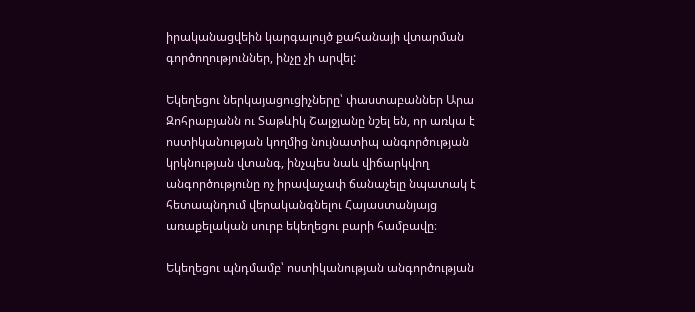իրականացվեին կարգալույծ քահանայի վտարման գործողություններ, ինչը չի արվել:

Եկեղեցու ներկայացուցիչները՝ փաստաբաններ Արա Զոհրաբյանն ու Տաթևիկ Շալջյանը նշել են, որ առկա է ոստիկանության կողմից նույնատիպ անգործության կրկնության վտանգ, ինչպես նաև վիճարկվող անգործությունը ոչ իրավաչափ ճանաչելը նպատակ է հետապնդում վերականգնելու Հայաստանյայց առաքելական սուրբ եկեղեցու բարի համբավը։

Եկեղեցու պնդմամբ՝ ոստիկանության անգործության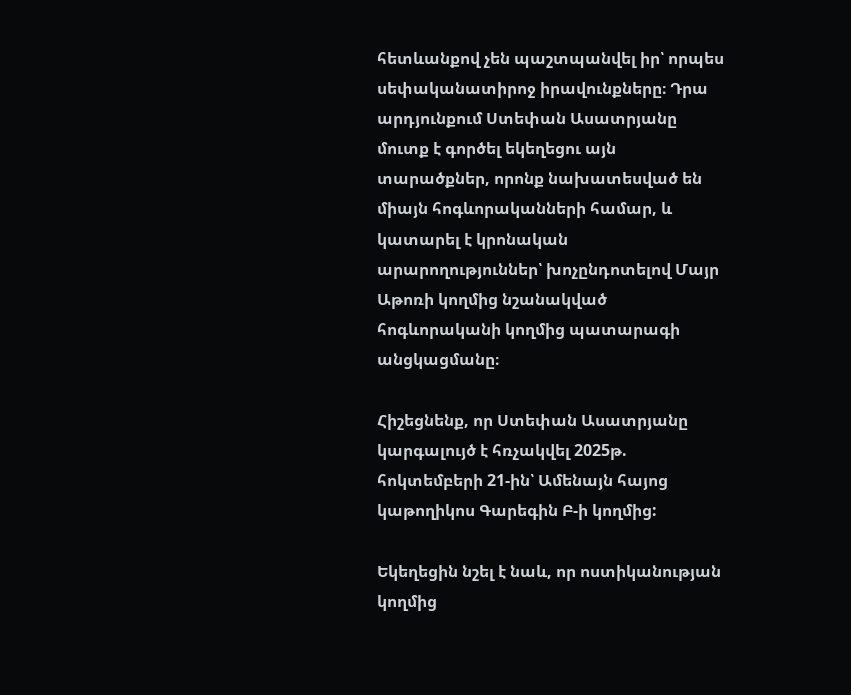հետևանքով չեն պաշտպանվել իր՝ որպես սեփականատիրոջ իրավունքները։ Դրա արդյունքում Ստեփան Ասատրյանը մուտք է գործել եկեղեցու այն տարածքներ, որոնք նախատեսված են միայն հոգևորականների համար, և կատարել է կրոնական արարողություններ՝ խոչընդոտելով Մայր Աթոռի կողմից նշանակված հոգևորականի կողմից պատարագի անցկացմանը։

Հիշեցնենք, որ Ստեփան Ասատրյանը կարգալույծ է հռչակվել 2025թ. հոկտեմբերի 21-ին՝ Ամենայն հայոց կաթողիկոս Գարեգին Բ-ի կողմից:

Եկեղեցին նշել է նաև, որ ոստիկանության կողմից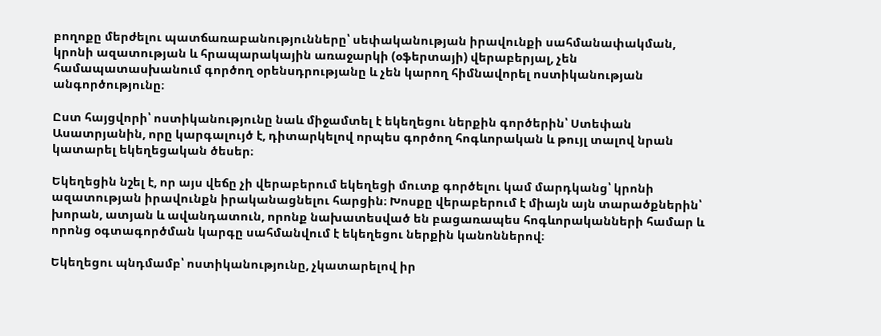բողոքը մերժելու պատճառաբանությունները՝ սեփականության իրավունքի սահմանափակման, կրոնի ազատության և հրապարակային առաջարկի (օֆերտայի) վերաբերյալ, չեն համապատասխանում գործող օրենսդրությանը և չեն կարող հիմնավորել ոստիկանության անգործությունը։

Ըստ հայցվորի՝ ոստիկանությունը նաև միջամտել է եկեղեցու ներքին գործերին՝ Ստեփան Ասատրյանին, որը կարգալույծ է, դիտարկելով որպես գործող հոգևորական և թույլ տալով նրան կատարել եկեղեցական ծեսեր։

Եկեղեցին նշել է, որ այս վեճը չի վերաբերում եկեղեցի մուտք գործելու կամ մարդկանց՝ կրոնի ազատության իրավունքն իրականացնելու հարցին։ Խոսքը վերաբերում է միայն այն տարածքներին՝ խորան, ատյան և ավանդատուն, որոնք նախատեսված են բացառապես հոգևորականների համար և որոնց օգտագործման կարգը սահմանվում է եկեղեցու ներքին կանոններով։

Եկեղեցու պնդմամբ՝ ոստիկանությունը, չկատարելով իր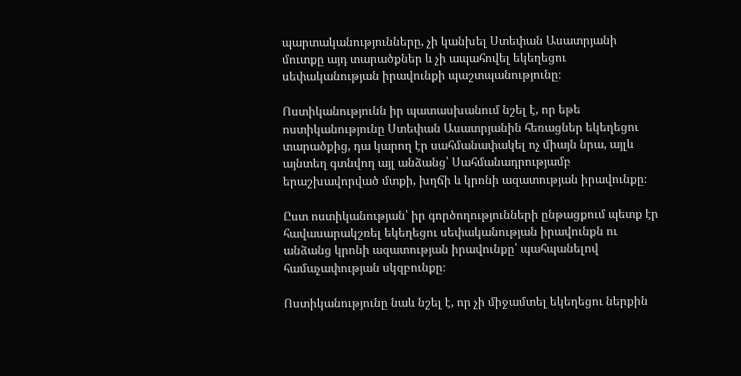պարտականությունները, չի կանխել Ստեփան Ասատրյանի մուտքը այդ տարածքներ և չի ապահովել եկեղեցու սեփականության իրավունքի պաշտպանությունը։

Ոստիկանությունն իր պատասխանում նշել է, որ եթե ոստիկանությունը Ստեփան Ասատրյանին հեռացներ եկեղեցու տարածքից, դա կարող էր սահմանափակել ոչ միայն նրա, այլև այնտեղ գտնվող այլ անձանց՝ Սահմանադրությամբ երաշխավորված մտքի, խղճի և կրոնի ազատության իրավունքը։

Ըստ ոստիկանության՝ իր գործողությունների ընթացքում պետք էր հավասարակշռել եկեղեցու սեփականության իրավունքն ու անձանց կրոնի ազատության իրավունքը՝ պահպանելով համաչափության սկզբունքը։

Ոստիկանությունը նաև նշել է, որ չի միջամտել եկեղեցու ներքին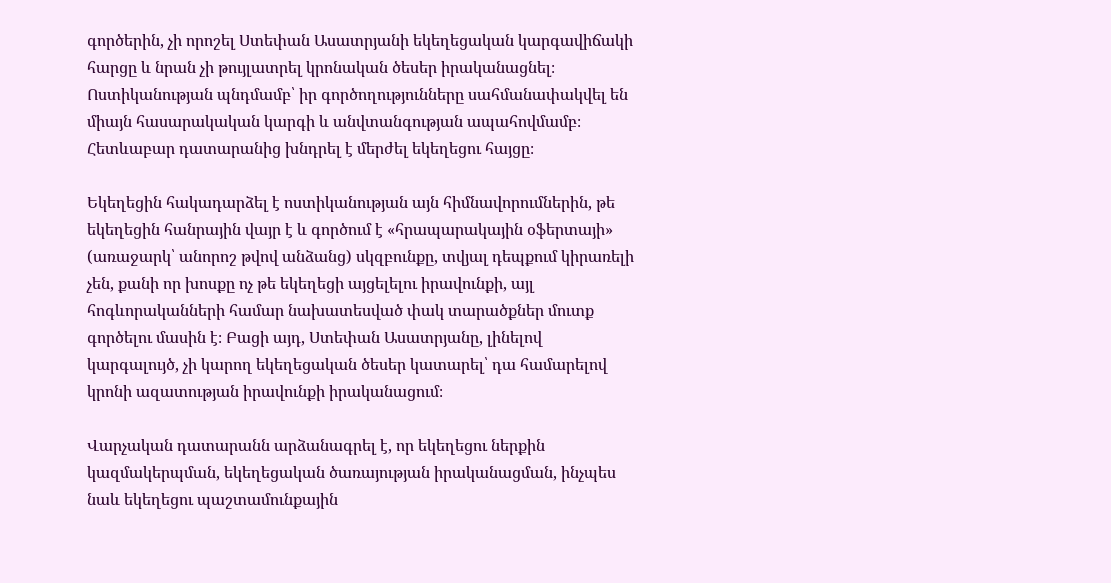գործերին, չի որոշել Ստեփան Ասատրյանի եկեղեցական կարգավիճակի հարցը և նրան չի թույլատրել կրոնական ծեսեր իրականացնել։ Ոստիկանության պնդմամբ՝ իր գործողությունները սահմանափակվել են միայն հասարակական կարգի և անվտանգության ապահովմամբ։ Հետևաբար դատարանից խնդրել է մերժել եկեղեցու հայցը։

Եկեղեցին հակադարձել է ոստիկանության այն հիմնավորումներին, թե եկեղեցին հանրային վայր է և գործում է «հրապարակային օֆերտայի» (առաջարկ՝ անորոշ թվով անձանց) սկզբունքը, տվյալ դեպքում կիրառելի չեն, քանի որ խոսքը ոչ թե եկեղեցի այցելելու իրավունքի, այլ հոգևորականների համար նախատեսված փակ տարածքներ մուտք գործելու մասին է։ Բացի այդ, Ստեփան Ասատրյանը, լինելով կարգալույծ, չի կարող եկեղեցական ծեսեր կատարել՝ դա համարելով կրոնի ազատության իրավունքի իրականացում։

Վարչական դատարանն արձանագրել է, որ եկեղեցու ներքին կազմակերպման, եկեղեցական ծառայության իրականացման, ինչպես նաև եկեղեցու պաշտամունքային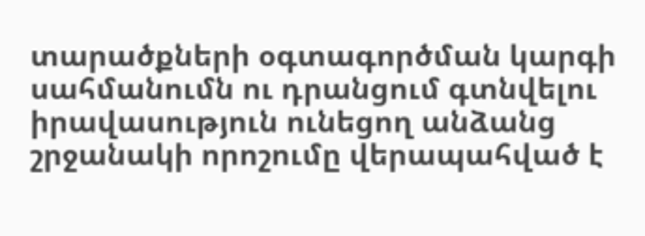տարածքների օգտագործման կարգի սահմանումն ու դրանցում գտնվելու իրավասություն ունեցող անձանց շրջանակի որոշումը վերապահված է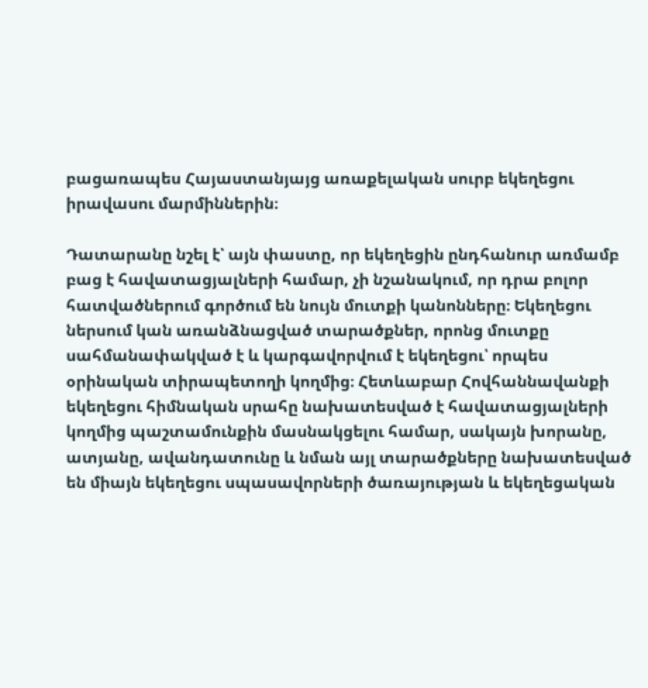բացառապես Հայաստանյայց առաքելական սուրբ եկեղեցու իրավասու մարմիններին։

Դատարանը նշել է՝ այն փաստը, որ եկեղեցին ընդհանուր առմամբ բաց է հավատացյալների համար, չի նշանակում, որ դրա բոլոր հատվածներում գործում են նույն մուտքի կանոնները։ Եկեղեցու ներսում կան առանձնացված տարածքներ, որոնց մուտքը սահմանափակված է և կարգավորվում է եկեղեցու՝ որպես օրինական տիրապետողի կողմից։ Հետևաբար Հովհաննավանքի եկեղեցու հիմնական սրահը նախատեսված է հավատացյալների կողմից պաշտամունքին մասնակցելու համար, սակայն խորանը, ատյանը, ավանդատունը և նման այլ տարածքները նախատեսված են միայն եկեղեցու սպասավորների ծառայության և եկեղեցական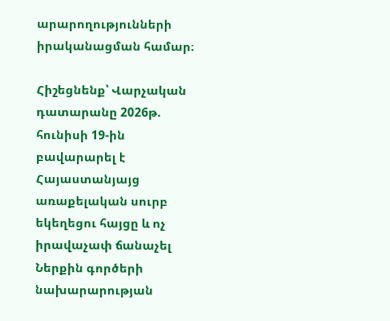արարողությունների իրականացման համար։

Հիշեցնենք՝ Վարչական դատարանը 2026թ. հունիսի 19-ին բավարարել է Հայաստանյայց առաքելական սուրբ եկեղեցու հայցը և ոչ իրավաչափ ճանաչել Ներքին գործերի նախարարության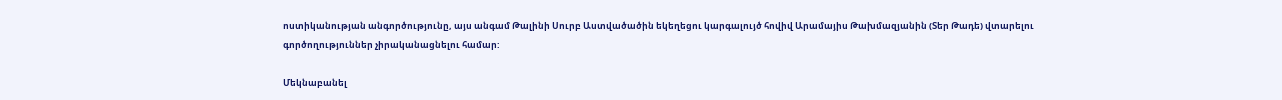ոստիկանության անգործությունը, այս անգամ Թալինի Սուրբ Աստվածածին եկեղեցու կարգալույծ հովիվ Արամայիս Թախմազյանին (Տեր Թադե) վտարելու գործողություններ չիրականացնելու համար:

Մեկնաբանել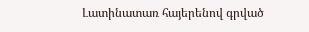Լատինատառ հայերենով գրված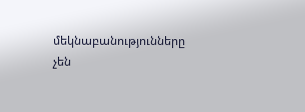մեկնաբանությունները չեն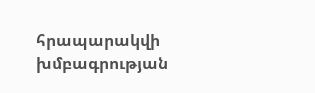հրապարակվի խմբագրության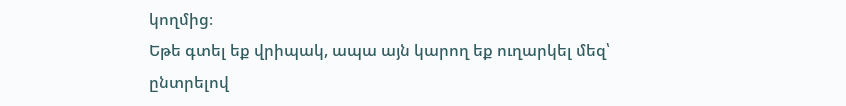կողմից։
Եթե գտել եք վրիպակ, ապա այն կարող եք ուղարկել մեզ՝ ընտրելով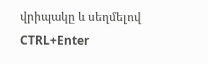վրիպակը և սեղմելով CTRL+Enter